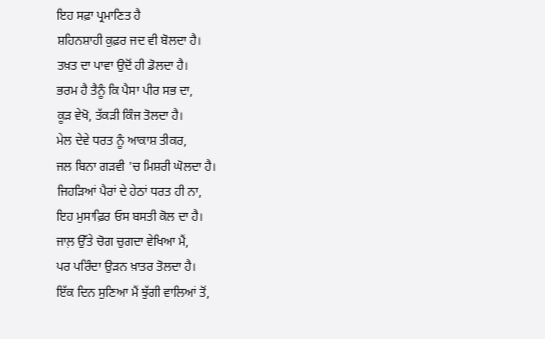ਇਹ ਸਫ਼ਾ ਪ੍ਰਮਾਣਿਤ ਹੈ
ਸ਼ਹਿਨਸ਼ਾਹੀ ਕੁਫ਼ਰ ਜਦ ਵੀ ਬੋਲਦਾ ਹੈ।
ਤਖ਼ਤ ਦਾ ਪਾਵਾ ਉਦੋਂ ਹੀ ਡੋਲਦਾ ਹੈ।
ਭਰਮ ਹੈ ਤੈਨੂੰ ਕਿ ਪੈਸਾ ਪੀਰ ਸਭ ਦਾ,
ਕੂੜ ਵੇਖੋ, ਤੱਕੜੀ ਕਿੰਜ ਤੋਲਦਾ ਹੈ।
ਮੇਲ ਦੇਵੇ ਧਰਤ ਨੂੰ ਆਕਾਸ਼ ਤੀਕਰ,
ਜਲ ਬਿਨਾ ਗੜਵੀ 'ਚ ਮਿਸ਼ਰੀ ਘੋਲਦਾ ਹੈ।
ਜਿਹੜਿਆਂ ਪੈਰਾਂ ਦੇ ਹੇਠਾਂ ਧਰਤ ਹੀ ਨਾ,
ਇਹ ਮੁਸਾਫ਼ਿਰ ਓਸ ਬਸਤੀ ਕੋਲ ਦਾ ਹੈ।
ਜਾਲ਼ ਉੱਤੇ ਚੋਗ ਚੁਗਦਾ ਵੇਖਿਆ ਮੈਂ,
ਪਰ ਪਰਿੰਦਾ ਉੜਨ ਖ਼ਾਤਰ ਤੋਲਦਾ ਹੈ।
ਇੱਕ ਦਿਨ ਸੁਣਿਆ ਮੈਂ ਝੁੱਗੀ ਵਾਲਿਆਂ ਤੋਂ,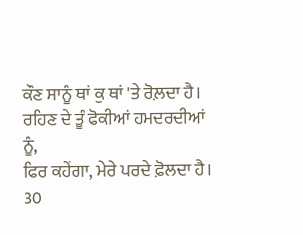ਕੌਣ ਸਾਨੂੰ ਥਾਂ ਕੁ ਥਾਂ 'ਤੇ ਰੋਲ਼ਦਾ ਹੈ।
ਰਹਿਣ ਦੇ ਤੂੰ ਫੋਕੀਆਂ ਹਮਦਰਦੀਆਂ ਨੂੰ,
ਫਿਰ ਕਹੇਂਗਾ, ਮੇਰੇ ਪਰਦੇ ਫ਼ੋਲਦਾ ਹੈ।
30